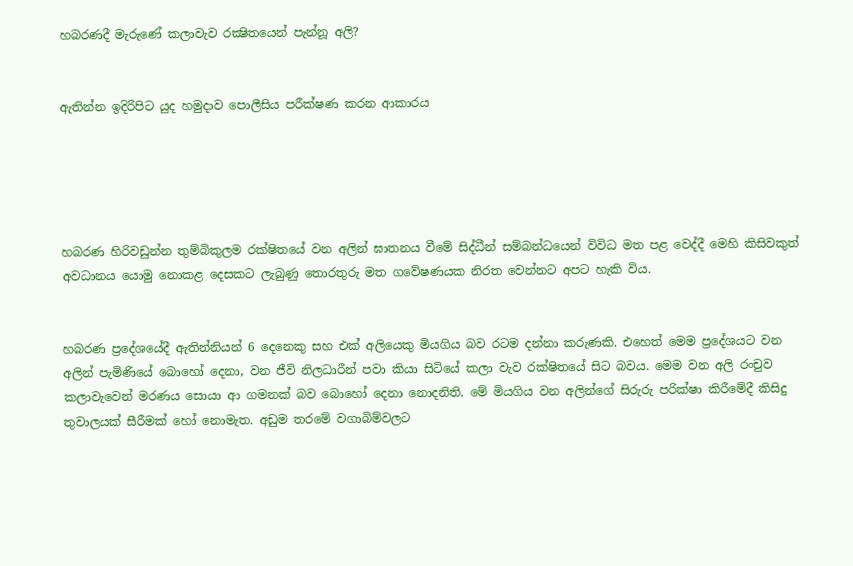හබරණදී මැරුණේ කලාවැව රක්‍ෂිතයෙන් පැන්නූ අලි?


ඇතින්න ඉදිරිපිට යුද හමුදාව පොලීසිය පරීක්ෂණ කරන ආකාරය





හබරණ හිරිවඩුන්න තුම්බිකුලම රක්ෂිතයේ වන අලින් ඝාතනය වීමේ සිද්ධීන් සම්බන්ධයෙන් විවිධ මත පළ වෙද්දී මෙහි කිසිවකුත් අවධානය යොමු නොකළ දෙසකට ලැබුණු තොරතුරු මත ගවේෂණයක නිරත වෙන්නට අපට හැකි විය.


හබරණ ප්‍රදේශයේදී ඇතින්නියන් 6 දෙනෙකු සහ එක් අලියෙකු මියගිය බව රටම දන්නා කරුණකි. එහෙත් මෙම ප්‍රදේශයට වන අලින් පැමිණියේ බොහෝ දෙනා, වන ජීවි නිලධාරීන් පවා කියා සිටියේ කලා වැව රක්ෂිතයේ සිට බවය. මෙම වන අලි රංචුව කලාවැවෙන් මරණය සොයා ආ ගමනක් බව බොහෝ දෙනා නොදනිති. මේ මියගිය වන අලින්ගේ සිරුරු පරික්ෂා කිරීමේදී කිසිදු තුවාලයක් සීරීමක් හෝ නොමැත. අඩුම තරමේ වගාබිම්වලට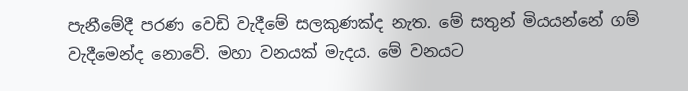පැනීමේදී පරණ වෙඩි වැදීමේ සලකුණක්ද නැත. මේ සතුන් මියයන්නේ ගම් වැදීමෙන්ද නොවේ. මහා වනයක් මැදය. මේ වනයට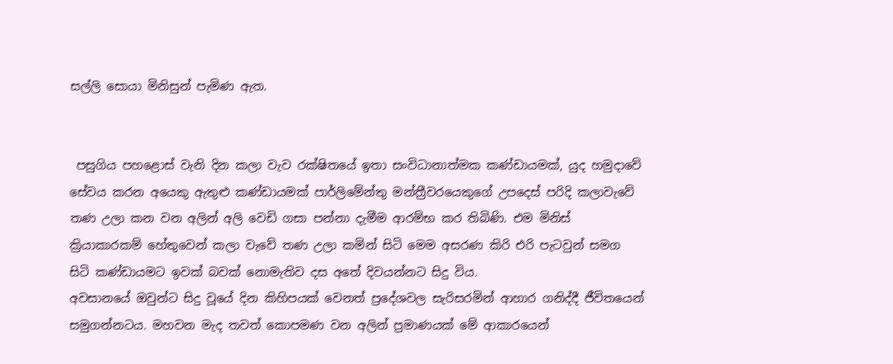සල්ලි සොයා මිනිසුන් පැමිණ ඇත.


 පසුගිය පහළොස් වැනි දින කලා වැව රක්ෂිතයේ ඉතා සංවිධානාත්මක කණ්ඩායමක්, යුද හමුදාවේ සේවය කරන අයෙකු ඇතුළු කණ්ඩායමක් පාර්ලිමේන්තු මන්ත්‍රීවරයෙකුගේ උපදෙස් පරිදි කලාවැවේ තණ උලා කන වන අලින් අලි වෙඩි ගසා පන්නා දැමීම ආරම්භ කර තිබිණි. එම මිනිස් ක්‍රියාකාරකම් හේතුවෙන් කලා වැවේ තණ උලා කමින් සිටි මෙම අසරණ කිරි එරි පැටවුන් සමග සිටි කණ්ඩායමට ඉවක් බවක් නොමැතිව දස අතේ දිවයන්නට සිදු විය.
අවසානයේ ඔවුන්ට සිදු වූයේ දින කිහිපයක් වෙනත් ප්‍රදේශවල සැරිසරමින් ආහාර ගනිද්දී ජීවිතයෙන් සමුගන්නටය. මහවන මැද තවත් කොපමණ වන අලින් ප්‍රමාණයක් මේ ආකාරයෙන්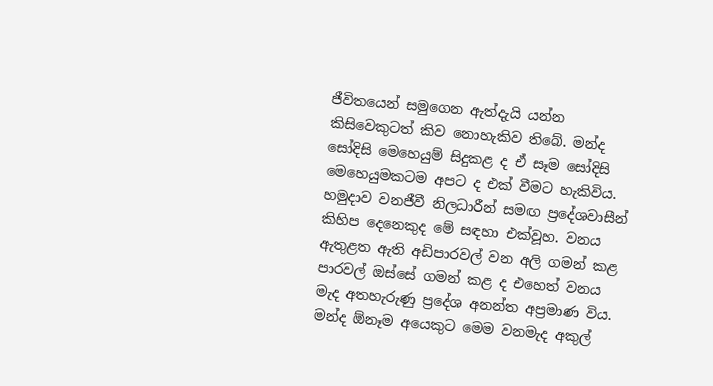ජීවිතයෙන් සමුගෙන ඇත්දැයි යන්න කිසිවෙකුටත් කිව නොහැකිව තිබේ. මන්ද සෝදිසි මෙහෙයුම් සිදුකළ ද ඒ සෑම සෝදිසි මෙහෙයුමකටම අපට ද එක් වීමට හැකිවිය. හමුදාව වනජීවී නිලධාරීන් සමඟ ප්‍රදේශවාසීන් කිහිප දෙනෙකුද මේ සඳහා එක්වූහ. වනය ඇතුළත ඇති අඩිපාරවල් වන අලි ගමන් කළ පාරවල් ඔස්සේ ගමන් කළ ද එහෙත් වනය මැද අතහැරුණු ප්‍රදේශ අනන්ත අප්‍රමාණ විය. මන්ද ඕනෑම අයෙකුට මෙම වනමැද අකුල්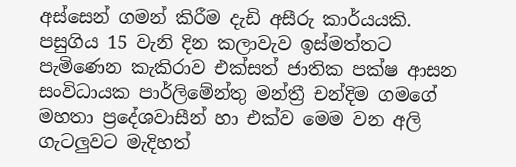අස්සෙන් ගමන් කිරීම දැඩි අසීරු කාර්යයකි.
පසුගිය 15 වැනි දින කලාවැව ඉස්මත්තට පැමිණෙන කැකිරාව එක්සත් ජාතික පක්ෂ ආසන සංවිධායක පාර්ලිමේන්තු මන්ත්‍රී චන්දිම ගමගේ මහතා ප්‍රදේශවාසීන් හා එක්ව මෙම වන අලි ගැටලුවට මැදිහත්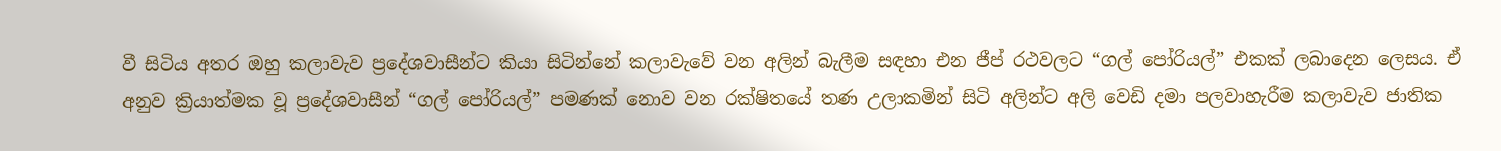වී සිටිය අතර ඔහු කලාවැව ප්‍රදේශවාසීන්ට කියා සිටින්නේ කලාවැවේ වන අලින් බැලීම සඳහා එන ජීප් රථවලට “ගල් පෝරියල්” එකක් ලබාදෙන ලෙසය. ඒ අනුව ක්‍රියාත්මක වූ ප්‍රදේශවාසීන් “ගල් පෝරියල්” පමණක් නොව වන රක්ෂිතයේ තණ උලාකමින් සිටි අලින්ට අලි වෙඩි දමා පලවාහැරීම කලාවැව ජාතික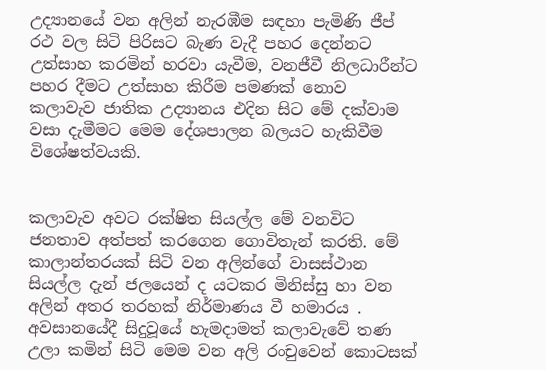උද්‍යානයේ වන අලින් නැරඹීම සඳහා පැමිණි ජීප් රථ වල සිටි පිරිසට බැණ වැදී පහර දෙන්නට උත්සාහ කරමින් හරවා යැවීම, වනජීවී නිලධාරීන්ට පහර දීමට උත්සාහ කිරීම පමණක් නොව කලාවැව ජාතික උද්‍යානය එදින සිට මේ දක්වාම වසා දැමීමට මෙම දේශපාලන බලයට හැකිවීම විශේෂත්වයකි.


කලාවැව අවට රක්ෂිත සියල්ල මේ වනවිට ජනතාව අත්පත් කරගෙන ගොවිතැන් කරති. මේ කාලාන්තරයක් සිටි වන අලින්ගේ වාසස්ථාන සියල්ල දැන් ජලයෙන් ද යටකර මිනිස්සු හා වන අලින් අතර තරහක් නිර්මාණය වී හමාරය .
අවසානයේදී සිදුවූයේ හැමදාමත් කලාවැවේ තණ උලා කමින් සිටි මෙම වන අලි රංචුවෙන් කොටසක්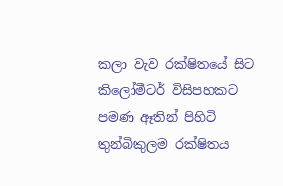කලා වැව රක්ෂිතයේ සිට කිලෝමීටර් විසිපහකට පමණ ඈතින් පිහිටි තුන්බිකුලම රක්ෂිතය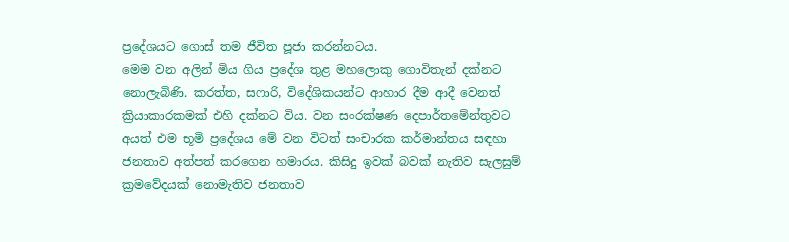ප්‍රදේශයට ගොස් තම ජීවිත පූජා කරන්නටය.
මෙම වන අලින් මිය ගිය ප්‍රදේශ තුළ මහලොකු ගොවිතැන් දක්නට නොලැබිණි. කරත්ත, සෆාරි, විදේශිකයන්ට ආහාර දීම ආදී වෙනත් ක්‍රියාකාරකමක් එහි දක්නට විය. වන සංරක්ෂණ දෙපාර්තමේන්තුවට අයත් එම භූමි ප්‍රදේශය මේ වන විටත් සංචාරක කර්මාන්තය සඳහා ජනතාව අත්පත් කරගෙන හමාරය. කිසිදු ඉවක් බවක් නැතිව සැලසුම් ක්‍රමවේදයක් නොමැතිව ජනතාව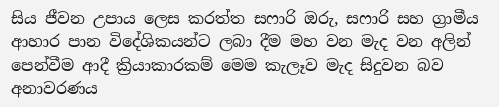සිය ජීවන උපාය ලෙස කරත්ත සෆාරි ඔරු, සෆාරි සහ ග්‍රාමීය ආහාර පාන විදේශිකයන්ට ලබා දීම මහ වන මැද වන අලින් පෙන්වීම ආදී ක්‍රියාකාරකම් මෙම කැලෑව මැද සිදුවන බව අනාවරණය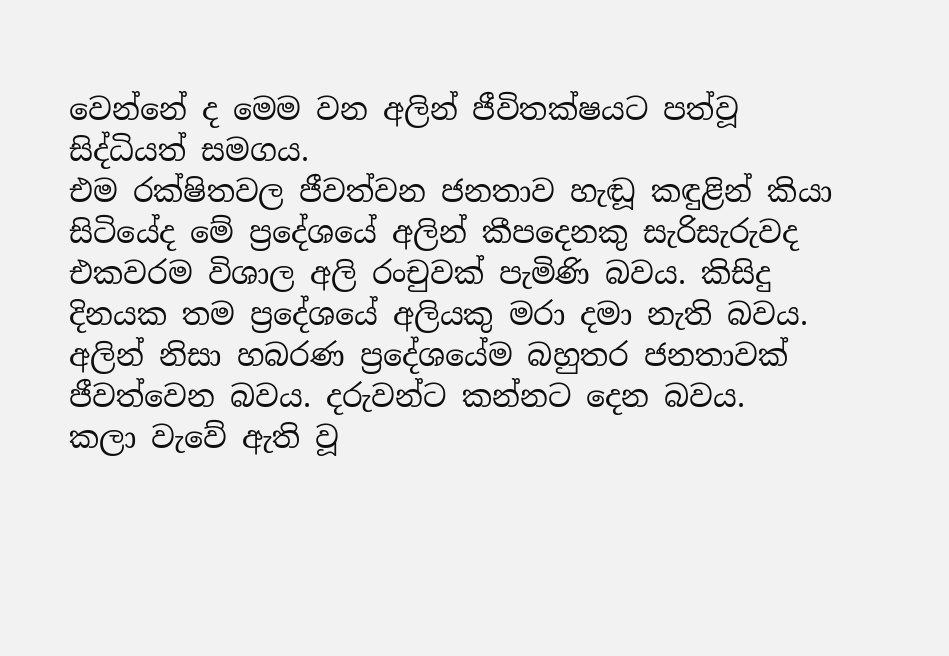වෙන්නේ ද මෙම වන අලින් ජීවිතක්ෂයට පත්වූ සිද්ධියත් සමගය.
එම රක්ෂිතවල ජීවත්වන ජනතාව හැඬූ කඳුළින් කියා සිටියේද මේ ප්‍රදේශයේ අලින් කීපදෙනකු සැරිසැරුවද එකවරම විශාල අලි රංචුවක් පැමිණි බවය. කිසිදු දිනයක තම ප්‍රදේශයේ අලියකු මරා දමා නැති බවය. අලින් නිසා හබරණ ප්‍රදේශයේම බහුතර ජනතාවක් ජීවත්වෙන බවය. දරුවන්ට කන්නට දෙන බවය.
කලා වැවේ ඇති වූ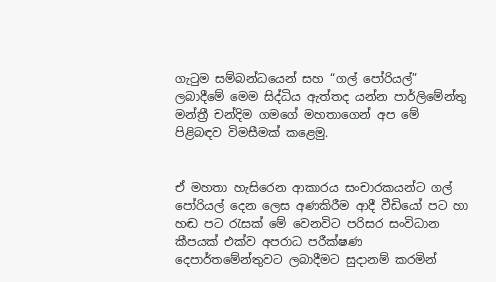ගැටුම සම්බන්ධයෙන් සහ “ගල් පෝරියල්” ලබාදීමේ මෙම සිද්ධිය ඇත්තද යන්න පාර්ලිමේන්තු මන්ත්‍රී චන්දිම ගමගේ මහතාගෙන් අප මේ පිළිබඳව විමසීමක් කළෙමු.


ඒ මහතා හැසිරෙන ආකාරය සංචාරකයන්ට ගල් පෝරියල් දෙන ලෙස අණකිරීම ආදී වීඩියෝ පට හා හඬ පට රැසක් මේ වෙනවිට පරිසර සංවිධාන කීපයක් එක්ව අපරාධ පරීක්ෂණ දෙපාර්තමේන්තුවට ලබාදීමට සුදානම් කරමින්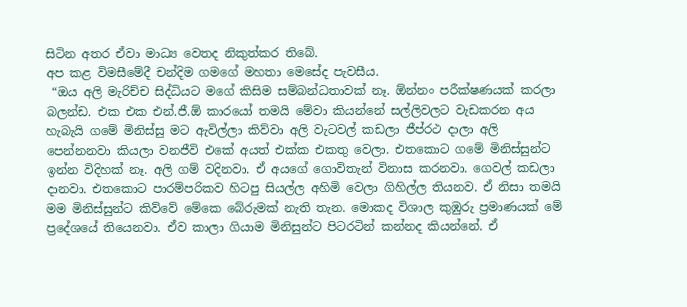සිටින අතර ඒවා මාධ්‍ය වෙතද නිකුත්කර තිබේ.
අප කළ විමසීමේදී චන්දිම ගමගේ මහතා මෙසේද පැවසීය.
 “ඔය අලි මැරිච්ච සිද්ධියට මගේ කිසිම සම්බන්ධතාවක් නෑ. ඕන්නං පරීක්ෂණයක් කරලා බලන්ඩ. එක එක එන්.ජී.ඕ කාරයෝ තමයි මේවා කියන්නේ සල්ලිවලට වැඩකරන අය හැබැයි ගමේ මිනිස්සු මට ඇවිල්ලා කිව්වා අලි වැටවල් කඩලා ජීප්රථ දාලා අලි පෙන්නනවා කියලා වනජීවි එකේ අයත් එක්ක එකතු වෙලා. එතකොට ගමේ මිනිස්සුන්ට ඉන්න විදිහක් නෑ. අලි ගම් වදිනවා. ඒ අයගේ ගොවිතැන් විනාස කරනවා. ගෙවල් කඩලා දානවා. එතකොට පාරම්පරිකව හිටපු සියල්ල අහිමි වෙලා ගිහිල්ල තියනව. ඒ නිසා තමයි මම මිනිස්සුන්ට කිව්වේ මේකෙ බේරුමක් නැති තැන. මොකද විශාල කුඹුරු ප්‍රමාණයක් මේ ප්‍රදේශයේ තියෙනවා. ඒව කාලා ගියාම මිනිසුන්ට පිටරටින් කන්නද කියන්නේ. ඒ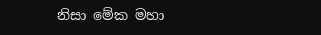නිසා මේක මහා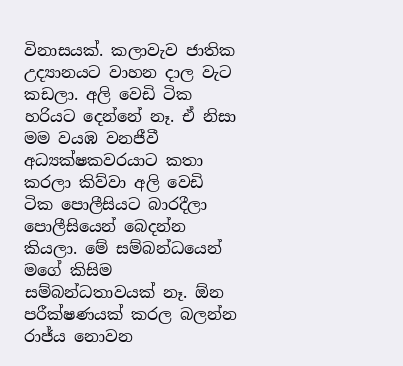විනාසයක්. කලාවැව ජාතික උද්‍යානයට වාහන දාල වැට කඩලා. අලි වෙඩි ටික හරියට දෙන්නේ නෑ. ඒ නිසා මම වයඹ වනජීවී අධ්‍යක්ෂකවරයාට කතා කරලා කිව්වා අලි වෙඩි ටික පොලීසියට බාරදීලා පොලීසියෙන් බෙදන්න කියලා. මේ සම්බන්ධයෙන් මගේ කිසිම සම්බන්ධතාවයක් නෑ. ඕන පරීක්ෂණයක් කරල බලන්න රාජ්ය නොවන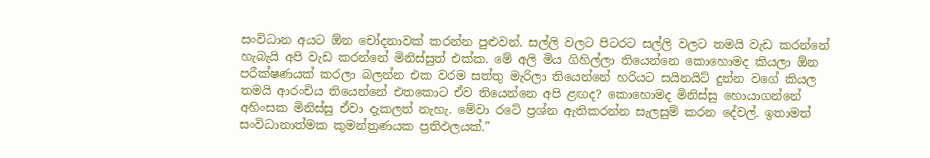සංවිධාන අයට ඕන චෝදනාවක් කරන්න පුළුවන්. සල්ලි වලට පිටරට සල්ලි වලට තමයි වැඩ කරන්නේ හැබැයි අපි වැඩ කරන්නේ මිනිස්සුත් එක්ක. මේ අලි මිය ගිහිල්ලා තියෙන්නෙ කොහොමද කියලා ඕන පරීක්ෂණයක් කරලා බලන්න එක වරම සත්තු මැරිලා තියෙන්නේ හරියට සයිනයිට් දුන්න වගේ කියල තමයි ආරංචිය තියෙන්නේ එතකොට ඒව තියෙන්නෙ අපි ළඟද? කොහොමද මිනිස්සු හොයාගන්නේ අහිංසක මිනිස්සු ඒවා දැකලත් නැහැ. මේවා රටේ ප්‍රශ්න ඇතිකරන්න සැලසුම් කරන දේවල්. ඉතාමත් සංවිධානාත්මක කුමන්ත්‍රණයක ප්‍රතිඵලයක්.”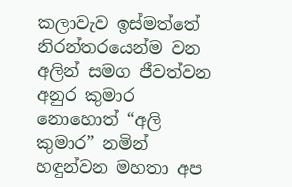කලාවැව ඉස්මත්තේ නිරන්තරයෙන්ම වන අලින් සමග ජීවත්වන අනුර කුමාර නොහොත් “අලි කුමාර” නමින් හඳුන්වන මහතා අප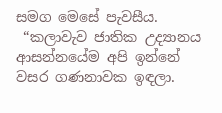සමග මෙසේ පැවසීය.
 “කලාවැව ජාතික උද්‍යානය ආසන්නයේම අපි ඉන්නේ වසර ගණනාවක ඉඳලා.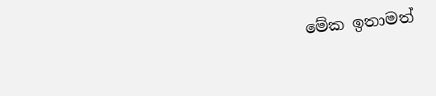මේක ඉතාමත්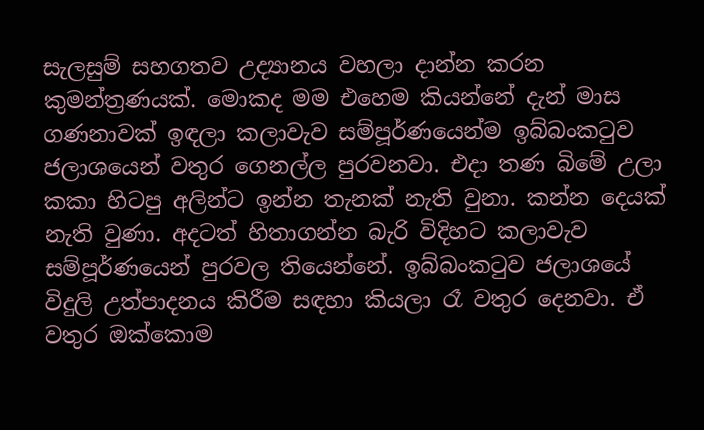සැලසුම් සහගතව උද්‍යානය වහලා දාන්න කරන කුමන්ත්‍රණයක්. මොකද මම එහෙම කියන්නේ දැන් මාස ගණනාවක් ඉඳලා කලාවැව සම්පූර්ණයෙන්ම ඉබ්බංකටුව ජලාශයෙන් වතුර ගෙනල්ල පුරවනවා. එදා තණ බිමේ උලා කකා හිටපු අලින්ට ඉන්න තැනක් නැති වුනා. කන්න දෙයක් නැති වුණා. අදටත් හිතාගන්න බැරි විදිහට කලාවැව සම්පූර්ණයෙන් පුරවල තියෙන්නේ. ඉබ්බංකටුව ජලාශයේ විදුලි උත්පාදනය කිරීම සඳහා කියලා රෑ වතුර දෙනවා. ඒ වතුර ඔක්කොම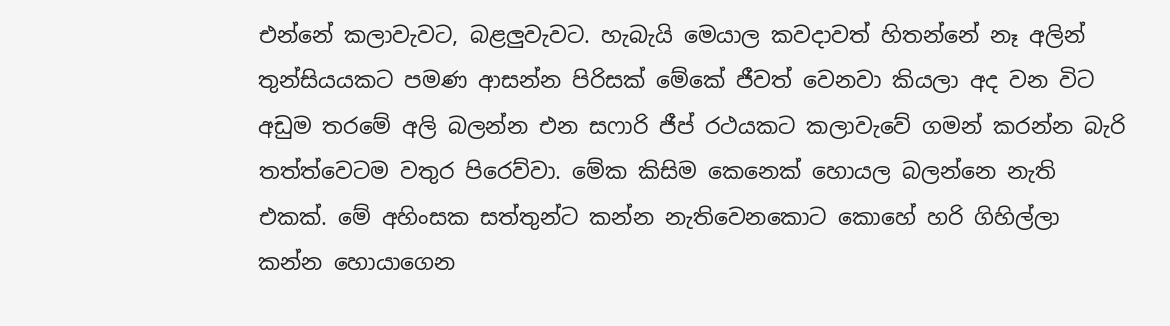එන්නේ කලාවැවට, බළලුවැවට. හැබැයි මෙයාල කවදාවත් හිතන්නේ නෑ අලින් තුන්සියයකට පමණ ආසන්න පිරිසක් මේකේ ජීවත් වෙනවා කියලා අද වන විට අඩුම තරමේ අලි බලන්න එන සෆාරි ජීප් රථයකට කලාවැවේ ගමන් කරන්න බැරි තත්ත්වෙටම වතුර පිරෙව්වා. මේක කිසිම කෙනෙක් හොයල බලන්නෙ නැති එකක්. මේ අහිංසක සත්තුන්ට කන්න නැතිවෙනකොට කොහේ හරි ගිහිල්ලා කන්න හොයාගෙන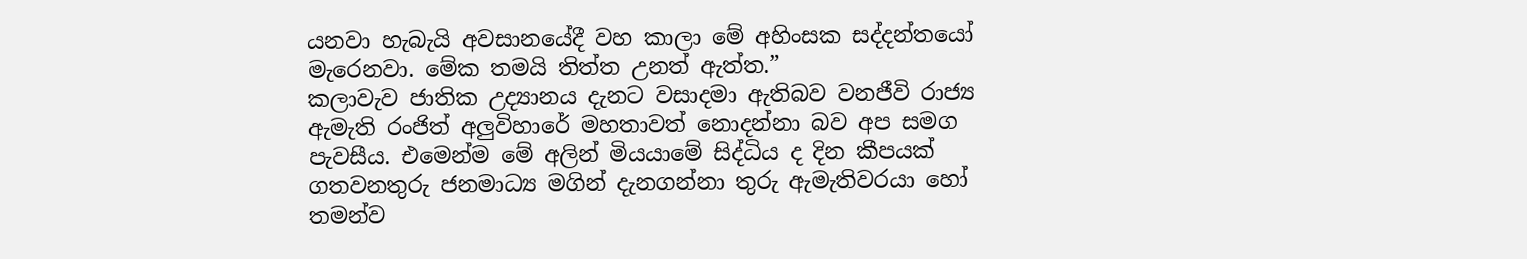යනවා හැබැයි අවසානයේදී වහ කාලා මේ අහිංසක සද්දන්තයෝ මැරෙනවා. මේක තමයි තිත්ත උනත් ඇත්ත.”
කලාවැව ජාතික උද්‍යානය දැනට වසාදමා ඇතිබව වනජීවි රාජ්‍ය ඇමැති රංජිත් අලුවිහාරේ මහතාවත් නොදන්නා බව අප සමග පැවසීය. එමෙන්ම මේ අලින් මියයාමේ සිද්ධිය ද දින කීපයක් ගතවනතුරු ජනමාධ්‍ය මගින් දැනගන්නා තුරු ඇමැතිවරයා හෝ තමන්ව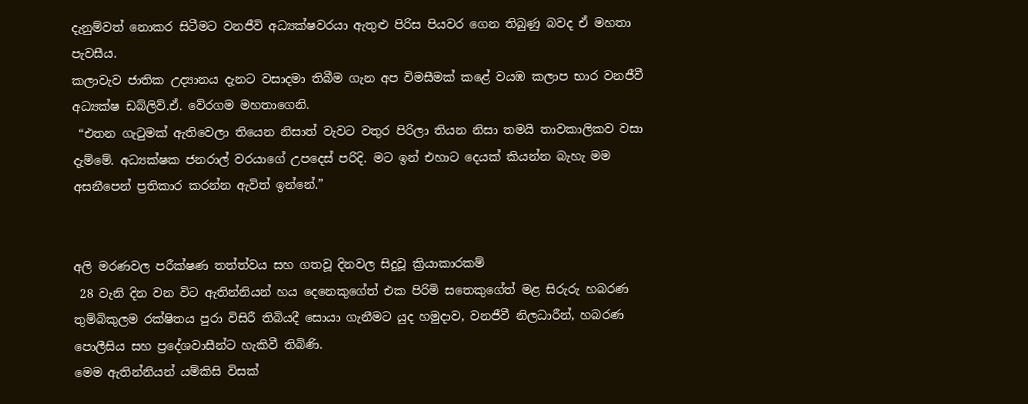දැනුම්වත් නොකර සිටීමට වනජීවි අධ්‍යක්ෂවරයා ඇතුළු පිරිස පියවර ගෙන තිබුණු බවද ඒ මහතා පැවසීය.
කලාවැව ජාතික උද්‍යානය දැනට වසාදමා තිබීම ගැන අප විමසීමක් කළේ වයඹ කලාප භාර වනජීවී අධ්‍යක්ෂ ඩබ්ලිව්.ඒ. වේරගම මහතාගෙනි.
 “එතන ගැටුමක් ඇතිවෙලා තියෙන නිසාත් වැවට වතුර පිරිලා තියන නිසා තමයි තාවකාලිකව වසා දැම්මේ. අධ්‍යක්ෂක ජනරාල් වරයාගේ උපදෙස් පරිදි. මට ඉන් එහාට දෙයක් කියන්න බැහැ මම අසනීපෙන් ප්‍රතිකාර කරන්න ඇවිත් ඉන්නේ.”


අලි මරණවල පරීක්ෂණ තත්ත්වය සහ ගතවූ දිනවල සිදුවූ ක්‍රියාකාරකම්
 28 වැනි දින වන විට ඇතින්නියන් හය දෙනෙකුගේත් එක පිරිමි සතෙකුගේත් මළ සිරුරු හබරණ තුම්බිකුලම රක්ෂිතය පුරා විසිරී තිබියදී සොයා ගැනීමට යුද හමුදාව, වනජීවී නිලධාරීන්, හබරණ පොලීසිය සහ ප්‍රදේශවාසීන්ට හැකිවී තිබිණි.
මෙම ඇතින්නියන් යම්කිසි විසක්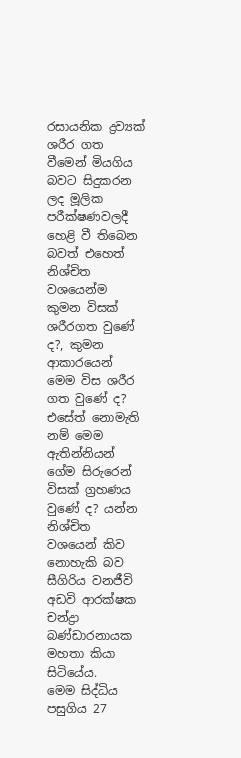රසායනික ද්‍රව්‍යක් ශරීර ගත වීමෙන් මියගිය බවට සිදුකරන ලද මූලික පරීක්ෂණවලදී හෙළි වී තිබෙන බවත් එහෙත් නිශ්චිත වශයෙන්ම කුමන විසක් ශරීරගත වුණේ ද?, කුමන ආකාරයෙන් මෙම විස ශරීර ගත වුණේ ද? එසේත් නොමැති නම් මෙම ඇතින්නියන් ගේම සිරුරෙන් විසක් ග්‍රහණය වුණේ ද? යන්න නිශ්චිත වශයෙන් කිව නොහැකි බව සීගිරිය වනජීවි අඩවි ආරක්ෂක චන්ද්‍රා බණ්ඩාරනායක මහතා කියා සිටියේය.
මෙම සිද්ධිය පසුගිය 27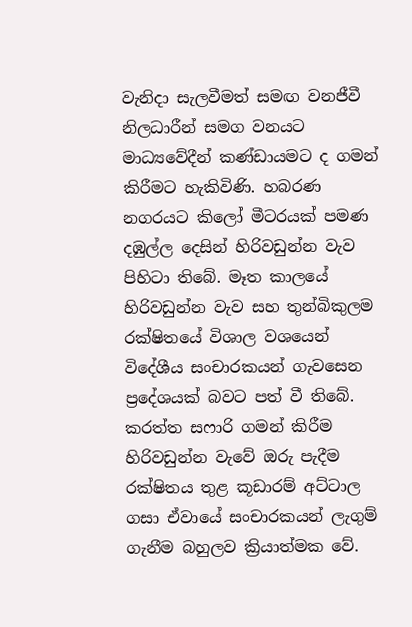වැනිදා සැලවීමත් සමඟ වනජීවී නිලධාරීන් සමග වනයට මාධ්‍යවේදීන් කණ්ඩායමට ද ගමන් කිරීමට හැකිවිණි. හබරණ නගරයට කිලෝ මීටරයක් පමණ දඹුල්ල දෙසින් හිරිවඩුන්න වැව පිහිටා තිබේ. මෑත කාලයේ හිරිවඩුන්න වැව සහ තුන්බිකුලම රක්ෂිතයේ විශාල වශයෙන් විදේශීය සංචාරකයන් ගැවසෙන ප්‍රදේශයක් බවට පත් වී තිබේ. කරත්ත සෆාරි ගමන් කිරීම හිරිවඩුන්න වැවේ ඔරු පැදීම රක්ෂිතය තුළ කූඩාරම් අට්ටාල ගසා ඒවායේ සංචාරකයන් ලැගුම් ගැනීම බහුලව ක්‍රියාත්මක වේ.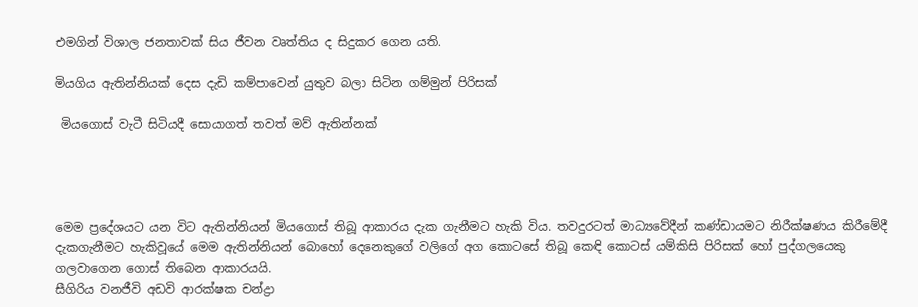එමගින් විශාල ජනතාවක් සිය ජීවන වෘත්තිය ද සිදුකර ගෙන යති.

මියගිය ඇතින්නියක් දෙස දැඩි කම්පාවෙන් යුතුව බලා සිටින ගම්මුන් පිරිසක්

 මියගොස් වැටී සිටියදී සොයාගත් තවත් මව් ඇතින්නක්




මෙම ප්‍රදේශයට යන විට ඇතින්නියන් මියගොස් තිබූ ආකාරය දැක ගැනීමට හැකි විය. තවදුරටත් මාධ්‍යවේදීන් කණ්ඩායමට නිරීක්ෂණය කිරීමේදී දැකගැනීමට හැකිවූයේ මෙම ඇතින්නියන් බොහෝ දෙනෙකුගේ වලිගේ අග කොටසේ තිබූ කෙඳි කොටස් යම්කිසි පිරිසක් හෝ පුද්ගලයෙකු ගලවාගෙන ගොස් තිබෙන ආකාරයයි.
සීගිරිය වනජීවි අඩවි ආරක්ෂක චන්ද්‍රා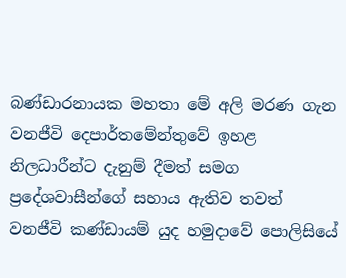බණ්ඩාරනායක මහතා මේ අලි මරණ ගැන වනජීවි දෙපාර්තමේන්තුවේ ඉහළ නිලධාරීන්ට දැනුම් දීමත් සමග ප්‍රදේශවාසීන්ගේ සහාය ඇතිව තවත් වනජීවි කණ්ඩායම් යුද හමුදාවේ පොලිසියේ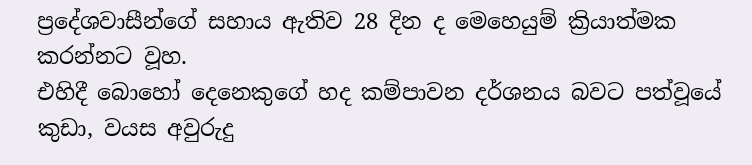ප්‍රදේශවාසීන්ගේ සහාය ඇතිව 28 දින ද මෙහෙයුම් ක්‍රියාත්මක කරන්නට වූහ.
එහිදී බොහෝ දෙනෙකුගේ හද කම්පාවන දර්ශනය බවට පත්වූයේ කුඩා, වයස අවුරුදු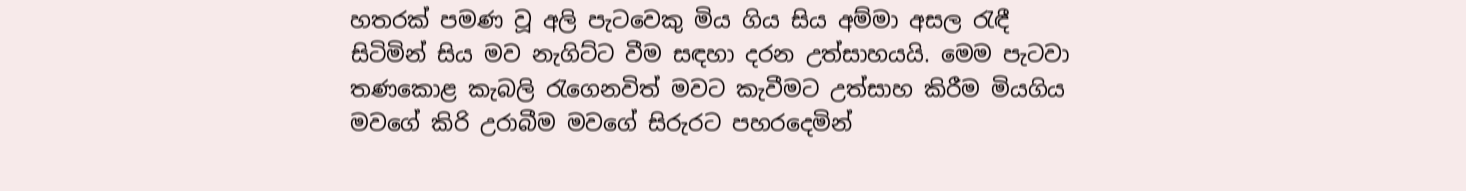හතරක් පමණ වූ අලි පැටවෙකු මිය ගිය සිය අම්මා අසල රැඳී සිටිමින් සිය මව නැගිට්ට වීම සඳහා දරන උත්සාහයයි. මෙම පැටවා තණකොළ කැබලි රැගෙනවිත් මවට කැවීමට උත්සාහ කිරීම මියගිය මවගේ කිරි උරාබීම මවගේ සිරුරට පහරදෙමින්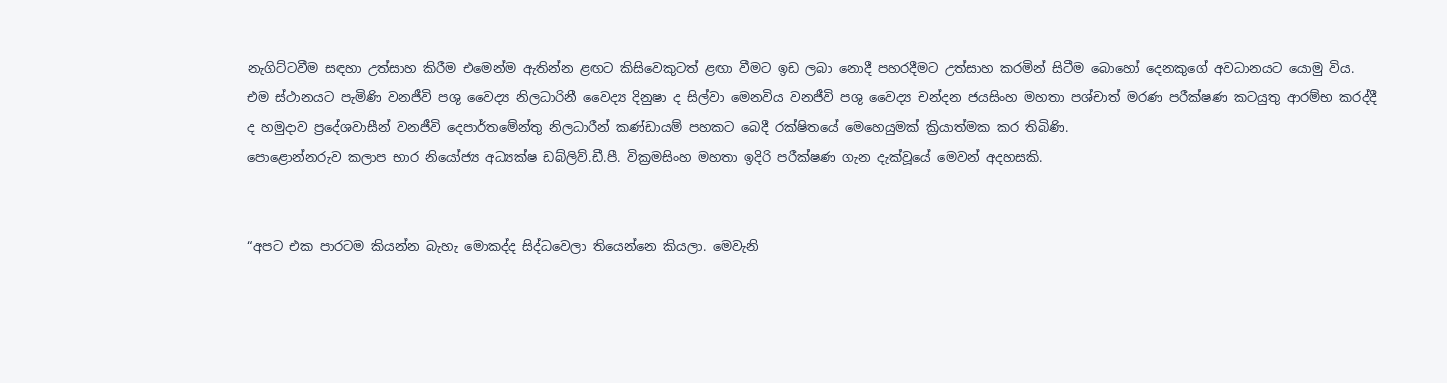නැගිට්ටවීම සඳහා උත්සාහ කිරීම එමෙන්ම ඇතින්න ළඟට කිසිවෙකුටත් ළඟා වීමට ඉඩ ලබා නොදී පහරදීමට උත්සාහ කරමින් සිටීම බොහෝ දෙනකුගේ අවධානයට යොමු විය.
එම ස්ථානයට පැමිණි වනජීවි පශු වෛද්‍ය නිලධාරිනී වෛද්‍ය දිනුෂා ද සිල්වා මෙනවිය වනජීවි පශු වෛද්‍ය චන්දන ජයසිංහ මහතා පශ්චාත් මරණ පරීක්ෂණ කටයුතු ආරම්භ කරද්දී ද හමුදාව ප්‍රදේශවාසීන් වනජීවි දෙපාර්තමේන්තු නිලධාරීන් කණ්ඩායම් පහකට බෙදී රක්ෂිතයේ මෙහෙයුමක් ක්‍රියාත්මක කර තිබිණි.
පොළොන්නරුව කලාප භාර නියෝජ්‍ය අධ්‍යක්ෂ ඩබ්ලිව්.ඩී.පී. වික්‍රමසිංහ මහතා ඉදිරි පරීක්ෂණ ගැන දැක්වූයේ මෙවන් අදහසකි.


“අපට එක පාරටම කියන්න බැහැ මොකද්ද සිද්ධවෙලා තියෙන්නෙ කියලා. මෙවැනි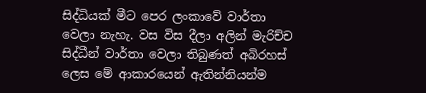සිද්ධියක් මීට පෙර ලංකාවේ වාර්තා වෙලා නැහැ. වස විස දීලා අලින් මැරිච්ච සිද්ධීන් වාර්තා වෙලා තිබුණත් අබිරහස් ලෙස මේ ආකාරයෙන් ඇතින්නියන්ම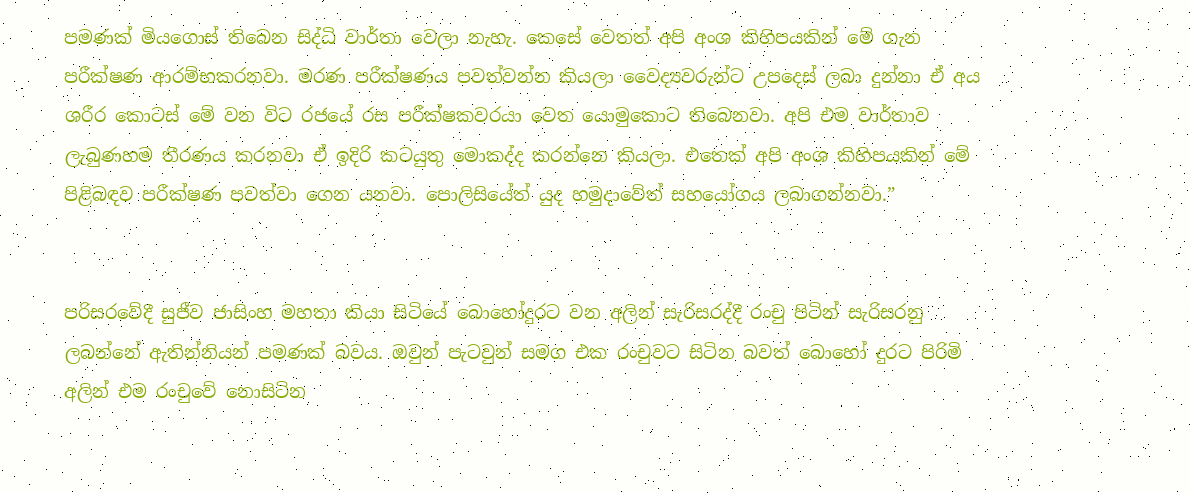පමණක් මියගොස් තිබෙන සිද්ධි වාර්තා වෙලා නැහැ. කෙසේ වෙතත් අපි අංශ කිහිපයකින් මේ ගැන පරීක්ෂණ ආරම්භකරනවා. මරණ පරීක්ෂණය පවත්වන්න කියලා වෛද්‍යවරුන්ට උපදෙස් ලබා දුන්නා ඒ අය ශරීර කොටස් මේ වන විට රජයේ රස පරීක්ෂකවරයා වෙත යොමුකොට තිබෙනවා. අපි එම වාර්තාව ලැබුණහම තීරණය කරනවා ඒ ඉදිරි කටයුතු මොකද්ද කරන්නෙ කියලා. එතෙක් අපි අංශ කිහිපයකින් මේ පිළිබඳව පරීක්ෂණ පවත්වා ගෙන යනවා. පොලිසියේත් යුද හමුදාවේත් සහයෝගය ලබාගන්නවා.”


පරිසරවේදී සුජීව ජාසිංහ මහතා කියා සිටියේ බොහෝදුරට වන අලින් සැරිසරද්දී රංචු පිටින් සැරිසරනු ලබන්නේ ඇතින්නියන් පමණක් බවය. ඔවුන් පැටවුන් සමග එක රංචුවට සිටින බවත් බොහෝ දුරට පිරිමි අලින් එම රංචුවේ නොසිටින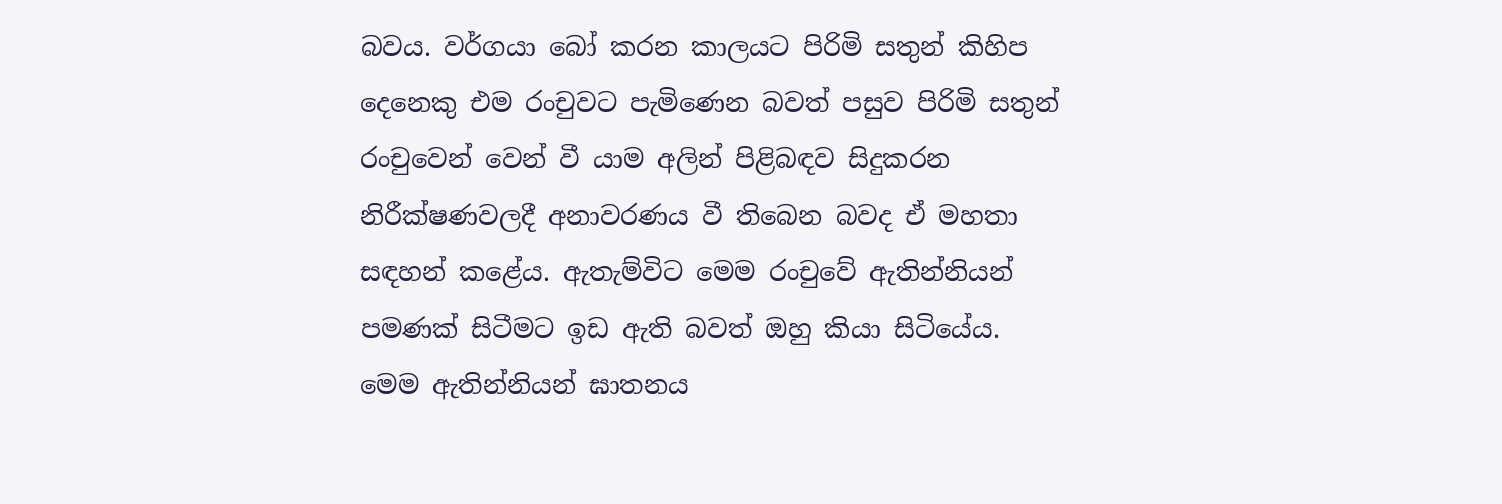බවය. වර්ගයා බෝ කරන කාලයට පිරිමි සතුන් කිහිප දෙනෙකු එම රංචුවට පැමිණෙන බවත් පසුව පිරිමි සතුන් රංචුවෙන් වෙන් වී යාම අලින් පිළිබඳව සිදුකරන නිරීක්ෂණවලදී අනාවරණය වී තිබෙන බවද ඒ මහතා සඳහන් කළේය. ඇතැම්විට මෙම රංචුවේ ඇතින්නියන් පමණක් සිටීමට ඉඩ ඇති බවත් ඔහු කියා සිටියේය.
මෙම ඇතින්නියන් ඝාතනය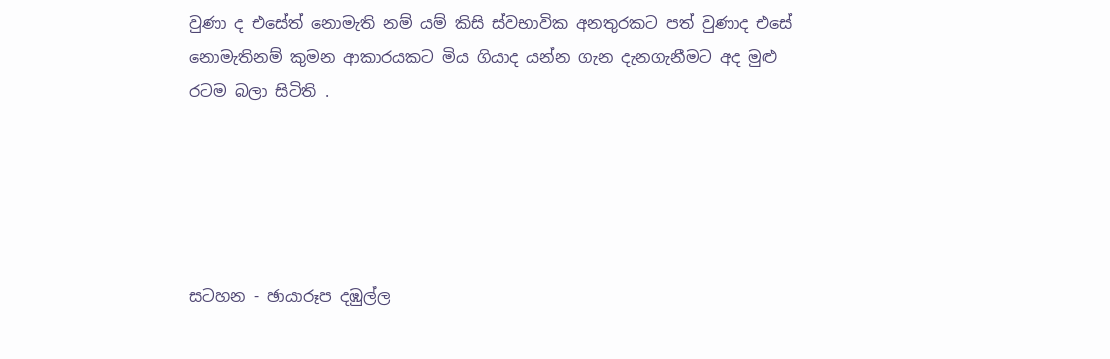වුණා ද එසේත් නොමැති නම් යම් කිසි ස්වභාවික අනතුරකට පත් වුණාද එසේ නොමැතිනම් කුමන ආකාරයකට මිය ගියාද යන්න ගැන දැනගැනීමට අද මුළු රටම බලා සිටිති .





සටහන - ඡායාරූප දඹුල්ල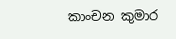කාංචන කුමාර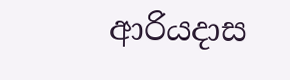ආරියදාස